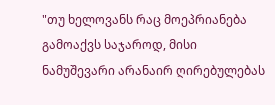"თუ ხელოვანს რაც მოეპრიანება გამოაქვს საჯაროდ, მისი ნამუშევარი არანაირ ღირებულებას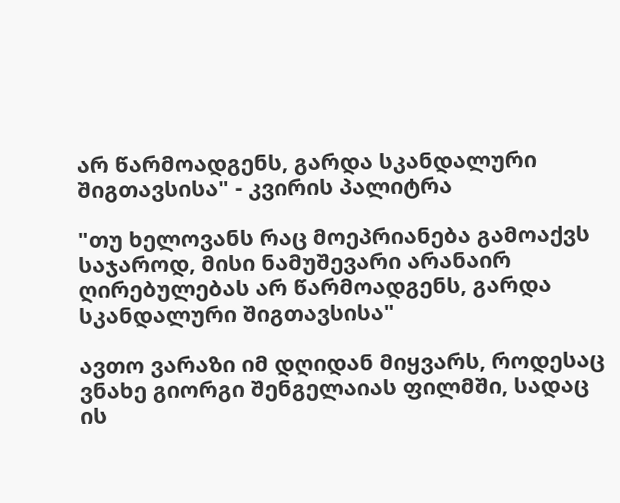არ წარმოადგენს, გარდა სკანდალური შიგთავსისა" - კვირის პალიტრა

"თუ ხელოვანს რაც მოეპრიანება გამოაქვს საჯაროდ, მისი ნამუშევარი არანაირ ღირებულებას არ წარმოადგენს, გარდა სკანდალური შიგთავსისა"

ავთო ვარაზი იმ დღიდან მიყვარს, როდესაც ვნახე გიორგი შენგელაიას ფილმში, სადაც ის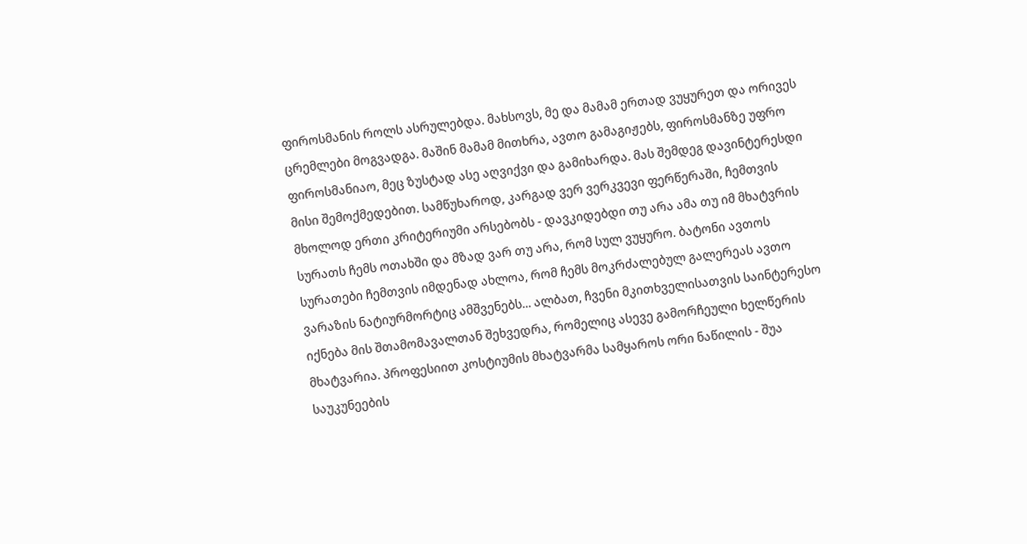ფიროსმანის როლს ასრულებდა. მახსოვს, მე და მამამ ერთად ვუყურეთ და ორივეს ცრემლები მოგვადგა. მაშინ მამამ მითხრა, ავთო გამაგიჟებს, ფიროსმანზე უფრო ფიროსმანიაო, მეც ზუსტად ასე აღვიქვი და გამიხარდა. მას შემდეგ დავინტერესდი მისი შემოქმედებით. სამწუხაროდ, კარგად ვერ ვერკვევი ფერწერაში, ჩემთვის მხოლოდ ერთი კრიტერიუმი არსებობს - დავკიდებდი თუ არა ამა თუ იმ მხატვრის სურათს ჩემს ოთახში და მზად ვარ თუ არა, რომ სულ ვუყურო. ბატონი ავთოს სურათები ჩემთვის იმდენად ახლოა, რომ ჩემს მოკრძალებულ გალერეას ავთო ვარაზის ნატიურმორტიც ამშვენებს... ალბათ, ჩვენი მკითხველისათვის საინტერესო იქნება მის შთამომავალთან შეხვედრა, რომელიც ასევე გამორჩეული ხელწერის მხატვარია. პროფესიით კოსტიუმის მხატვარმა სამყაროს ორი ნაწილის - შუა საუკუნეების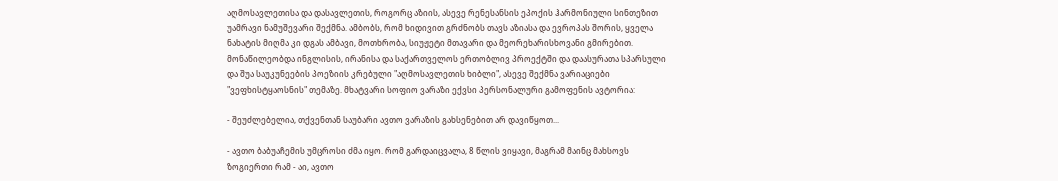აღმოსავლეთისა და დასავლეთის, როგორც აზიის, ასევე რენესანსის ეპოქის ჰარმონიული სინთეზით უამრავი ნამუშევარი შექმნა. ამბობს, რომ ხიდივით გრძნობს თავს აზიასა და ევროპას შორის, ყველა ნახატის მიღმა კი დგას ამბავი, მოთხრობა, სიუჟეტი მთავარი და მეორეხარისხოვანი გმირებით. მონაწილეობდა ინგლისის, ირანისა და საქართველოს ერთობლივ პროექტში და დაასურათა სპარსული და შუა საუკუნეების პოეზიის კრებული "აღმოსავლეთის ხიბლი", ასევე შექმნა ვარიაციები "ვეფხისტყაოსნის" თემაზე. მხატვარი სოფიო ვარაზი ექვსი პერსონალური გამოფენის ავტორია:

- შეუძლებელია, თქვენთან საუბარი ავთო ვარაზის გახსენებით არ დავიწყოთ...

- ავთო ბაბუაჩემის უმცროსი ძმა იყო. რომ გარდაიცვალა, 8 წლის ვიყავი, მაგრამ მაინც მახსოვს ზოგიერთი რამ - აი, ავთო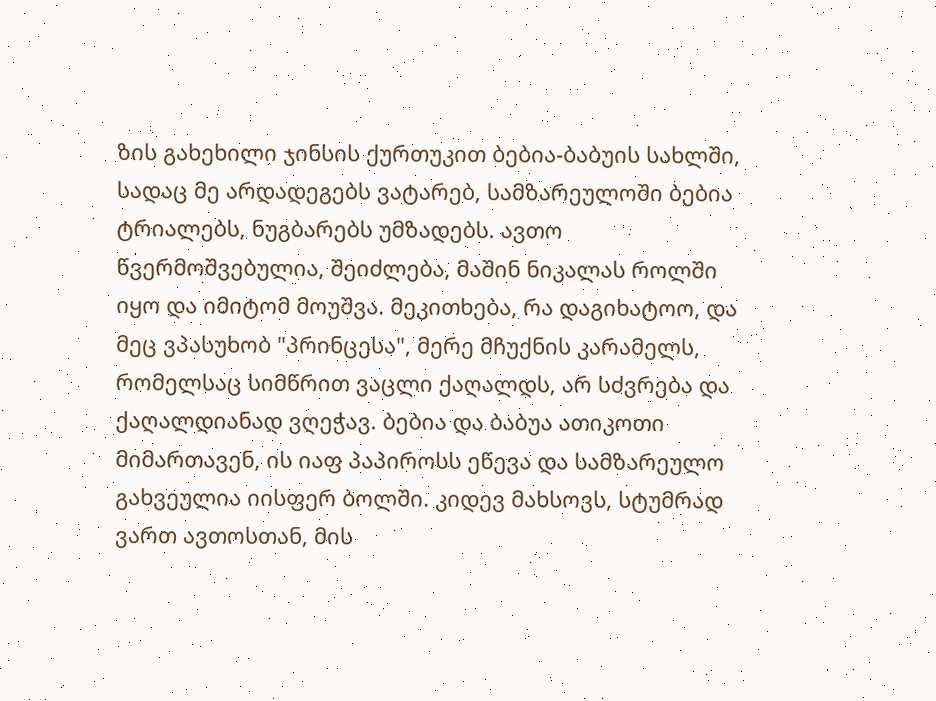ზის გახეხილი ჯინსის ქურთუკით ბებია-ბაბუის სახლში, სადაც მე არდადეგებს ვატარებ, სამზარეულოში ბებია ტრიალებს, ნუგბარებს უმზადებს. ავთო წვერმოშვებულია, შეიძლება, მაშინ ნიკალას როლში იყო და იმიტომ მოუშვა. მეკითხება, რა დაგიხატოო, და მეც ვპასუხობ "პრინცესა", მერე მჩუქნის კარამელს, რომელსაც სიმწრით ვაცლი ქაღალდს, არ სძვრება და ქაღალდიანად ვღეჭავ. ბებია და ბაბუა ათიკოთი მიმართავენ, ის იაფ პაპიროსს ეწევა და სამზარეულო გახვეულია იისფერ ბოლში. კიდევ მახსოვს, სტუმრად ვართ ავთოსთან, მის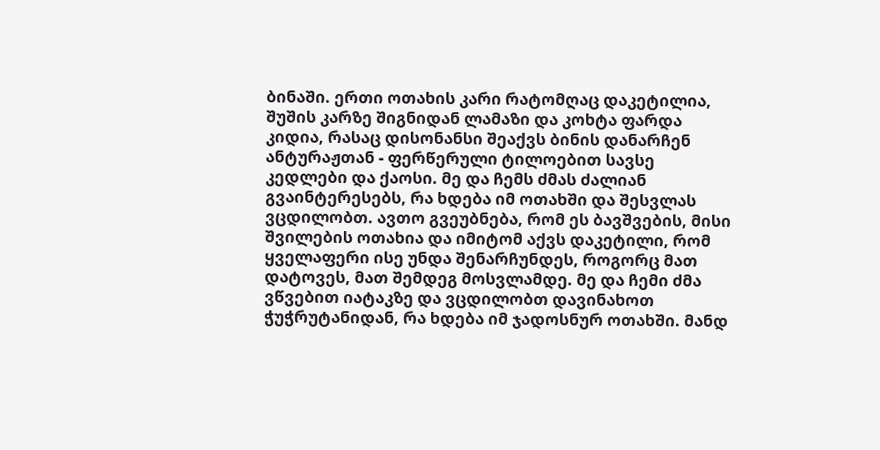ბინაში. ერთი ოთახის კარი რატომღაც დაკეტილია, შუშის კარზე შიგნიდან ლამაზი და კოხტა ფარდა კიდია, რასაც დისონანსი შეაქვს ბინის დანარჩენ ანტურაჟთან - ფერწერული ტილოებით სავსე კედლები და ქაოსი. მე და ჩემს ძმას ძალიან გვაინტერესებს, რა ხდება იმ ოთახში და შესვლას ვცდილობთ. ავთო გვეუბნება, რომ ეს ბავშვების, მისი შვილების ოთახია და იმიტომ აქვს დაკეტილი, რომ ყველაფერი ისე უნდა შენარჩუნდეს, როგორც მათ დატოვეს, მათ შემდეგ მოსვლამდე. მე და ჩემი ძმა ვწვებით იატაკზე და ვცდილობთ დავინახოთ ჭუჭრუტანიდან, რა ხდება იმ ჯადოსნურ ოთახში. მანდ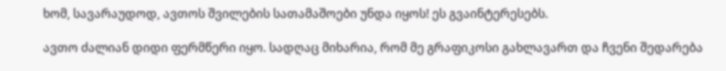ხომ, სავარაუდოდ, ავთოს შვილების სათამაშოები უნდა იყოს! ეს გვაინტერესებს.

ავთო ძალიან დიდი ფერმწერი იყო. სადღაც მიხარია, რომ მე გრაფიკოსი გახლავართ და ჩვენი შედარება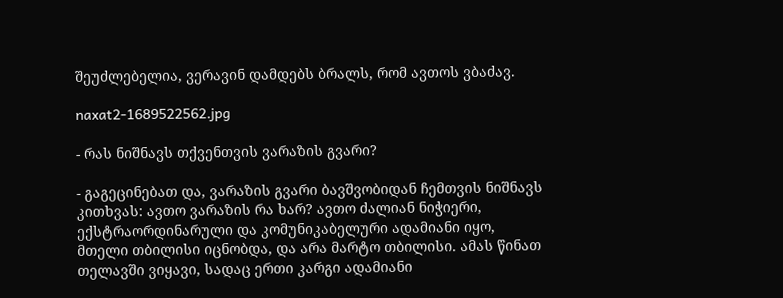შეუძლებელია, ვერავინ დამდებს ბრალს, რომ ავთოს ვბაძავ.

naxat2-1689522562.jpg

- რას ნიშნავს თქვენთვის ვარაზის გვარი?

- გაგეცინებათ და, ვარაზის გვარი ბავშვობიდან ჩემთვის ნიშნავს კითხვას: ავთო ვარაზის რა ხარ? ავთო ძალიან ნიჭიერი, ექსტრაორდინარული და კომუნიკაბელური ადამიანი იყო, მთელი თბილისი იცნობდა, და არა მარტო თბილისი. ამას წინათ თელავში ვიყავი, სადაც ერთი კარგი ადამიანი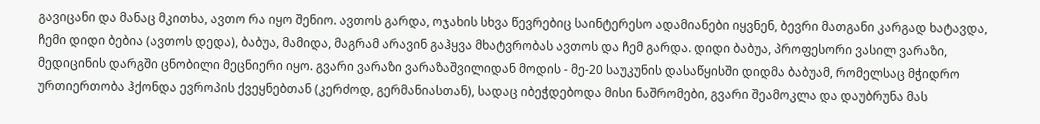გავიცანი და მანაც მკითხა, ავთო რა იყო შენიო. ავთოს გარდა, ოჯახის სხვა წევრებიც საინტერესო ადამიანები იყვნენ, ბევრი მათგანი კარგად ხატავდა, ჩემი დიდი ბებია (ავთოს დედა), ბაბუა, მამიდა, მაგრამ არავინ გაჰყვა მხატვრობას ავთოს და ჩემ გარდა. დიდი ბაბუა, პროფესორი ვასილ ვარაზი, მედიცინის დარგში ცნობილი მეცნიერი იყო. გვარი ვარაზი ვარაზაშვილიდან მოდის - მე-20 საუკუნის დასაწყისში დიდმა ბაბუამ, რომელსაც მჭიდრო ურთიერთობა ჰქონდა ევროპის ქვეყნებთან (კერძოდ, გერმანიასთან), სადაც იბეჭდებოდა მისი ნაშრომები, გვარი შეამოკლა და დაუბრუნა მას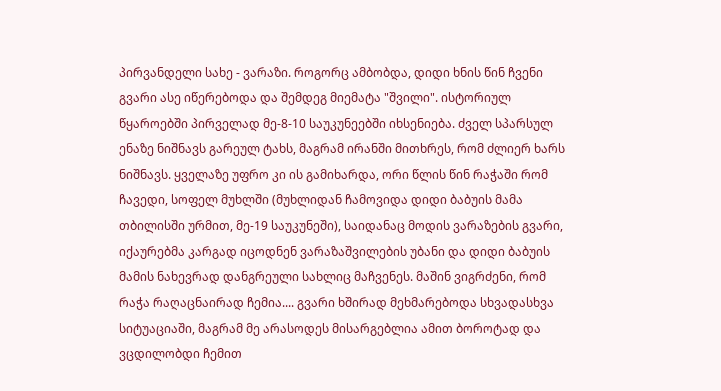პირვანდელი სახე - ვარაზი. როგორც ამბობდა, დიდი ხნის წინ ჩვენი გვარი ასე იწერებოდა და შემდეგ მიემატა "შვილი". ისტორიულ წყაროებში პირველად მე-8-10 საუკუნეებში იხსენიება. ძველ სპარსულ ენაზე ნიშნავს გარეულ ტახს, მაგრამ ირანში მითხრეს, რომ ძლიერ ხარს ნიშნავს. ყველაზე უფრო კი ის გამიხარდა, ორი წლის წინ რაჭაში რომ ჩავედი, სოფელ მუხლში (მუხლიდან ჩამოვიდა დიდი ბაბუის მამა თბილისში ურმით, მე-19 საუკუნეში), საიდანაც მოდის ვარაზების გვარი, იქაურებმა კარგად იცოდნენ ვარაზაშვილების უბანი და დიდი ბაბუის მამის ნახევრად დანგრეული სახლიც მაჩვენეს. მაშინ ვიგრძენი, რომ რაჭა რაღაცნაირად ჩემია.... გვარი ხშირად მეხმარებოდა სხვადასხვა სიტუაციაში, მაგრამ მე არასოდეს მისარგებლია ამით ბოროტად და ვცდილობდი ჩემით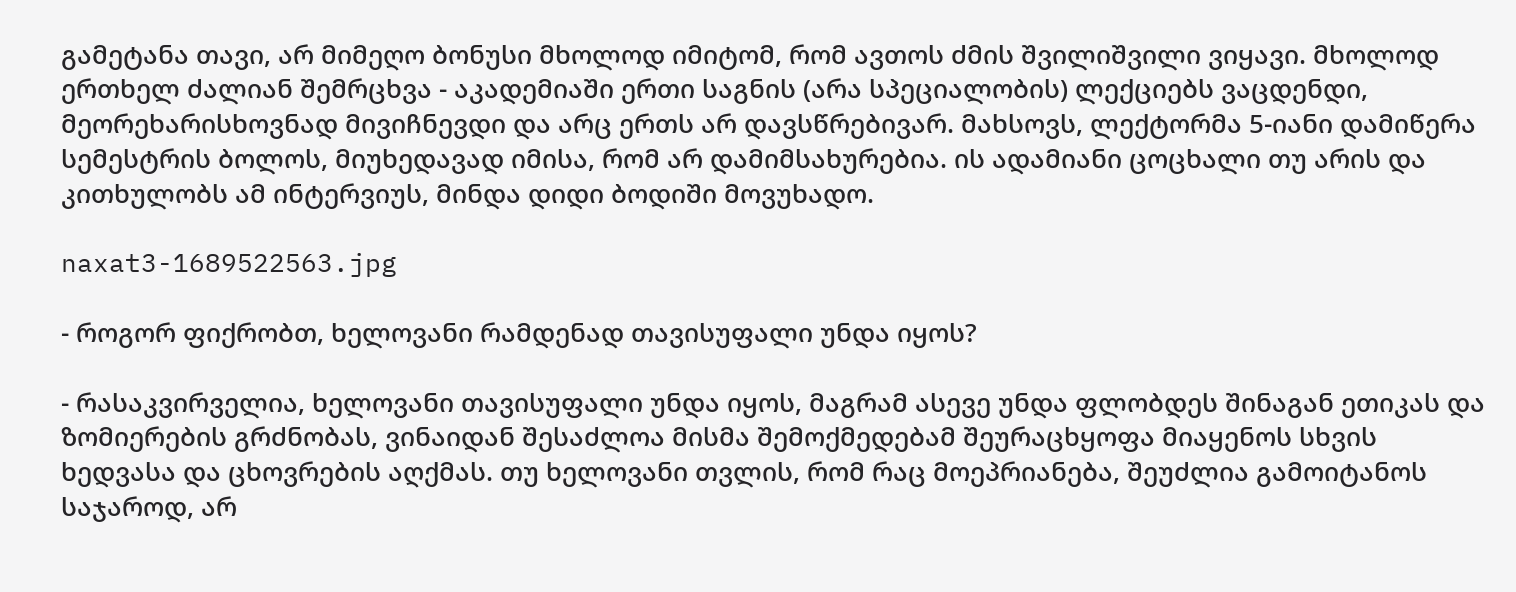გამეტანა თავი, არ მიმეღო ბონუსი მხოლოდ იმიტომ, რომ ავთოს ძმის შვილიშვილი ვიყავი. მხოლოდ ერთხელ ძალიან შემრცხვა - აკადემიაში ერთი საგნის (არა სპეციალობის) ლექციებს ვაცდენდი, მეორეხარისხოვნად მივიჩნევდი და არც ერთს არ დავსწრებივარ. მახსოვს, ლექტორმა 5-იანი დამიწერა სემესტრის ბოლოს, მიუხედავად იმისა, რომ არ დამიმსახურებია. ის ადამიანი ცოცხალი თუ არის და კითხულობს ამ ინტერვიუს, მინდა დიდი ბოდიში მოვუხადო.

naxat3-1689522563.jpg

- როგორ ფიქრობთ, ხელოვანი რამდენად თავისუფალი უნდა იყოს?

- რასაკვირველია, ხელოვანი თავისუფალი უნდა იყოს, მაგრამ ასევე უნდა ფლობდეს შინაგან ეთიკას და ზომიერების გრძნობას, ვინაიდან შესაძლოა მისმა შემოქმედებამ შეურაცხყოფა მიაყენოს სხვის ხედვასა და ცხოვრების აღქმას. თუ ხელოვანი თვლის, რომ რაც მოეპრიანება, შეუძლია გამოიტანოს საჯაროდ, არ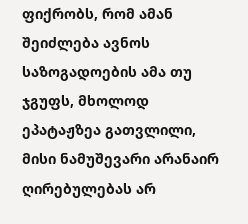ფიქრობს, რომ ამან შეიძლება ავნოს საზოგადოების ამა თუ ჯგუფს, მხოლოდ ეპატაჟზეა გათვლილი, მისი ნამუშევარი არანაირ ღირებულებას არ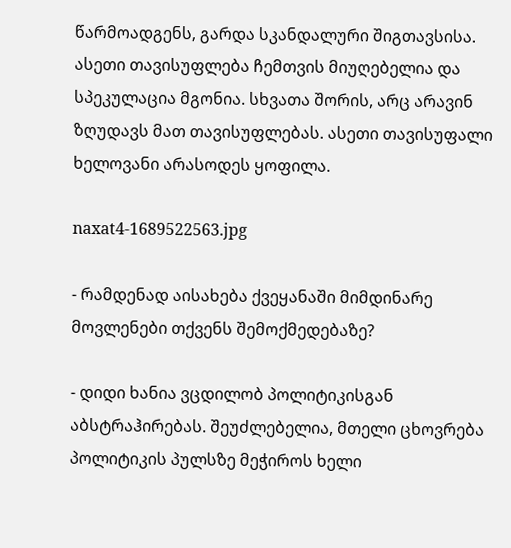წარმოადგენს, გარდა სკანდალური შიგთავსისა. ასეთი თავისუფლება ჩემთვის მიუღებელია და სპეკულაცია მგონია. სხვათა შორის, არც არავინ ზღუდავს მათ თავისუფლებას. ასეთი თავისუფალი ხელოვანი არასოდეს ყოფილა.

naxat4-1689522563.jpg

- რამდენად აისახება ქვეყანაში მიმდინარე მოვლენები თქვენს შემოქმედებაზე?

- დიდი ხანია ვცდილობ პოლიტიკისგან აბსტრაჰირებას. შეუძლებელია, მთელი ცხოვრება პოლიტიკის პულსზე მეჭიროს ხელი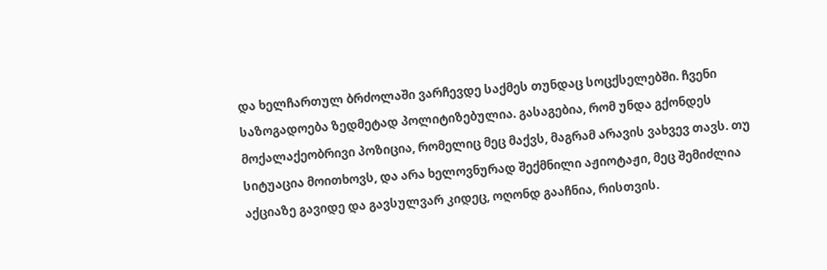და ხელჩართულ ბრძოლაში ვარჩევდე საქმეს თუნდაც სოცქსელებში. ჩვენი საზოგადოება ზედმეტად პოლიტიზებულია. გასაგებია, რომ უნდა გქონდეს მოქალაქეობრივი პოზიცია, რომელიც მეც მაქვს, მაგრამ არავის ვახვევ თავს. თუ სიტუაცია მოითხოვს, და არა ხელოვნურად შექმნილი აჟიოტაჟი, მეც შემიძლია აქციაზე გავიდე და გავსულვარ კიდეც, ოღონდ გააჩნია, რისთვის.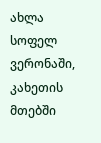ახლა სოფელ ვერონაში, კახეთის მთებში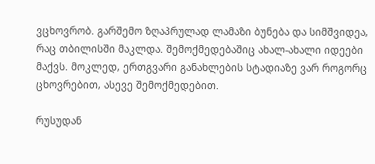ვცხოვრობ. გარშემო ზღაპრულად ლამაზი ბუნება და სიმშვიდეა, რაც თბილისში მაკლდა. შემოქმედებაშიც ახალ-ახალი იდეები მაქვს. მოკლედ, ერთგვარი განახლების სტადიაზე ვარ როგორც ცხოვრებით, ასევე შემოქმედებით.

რუსუდან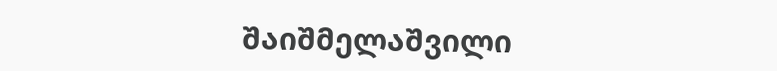შაიშმელაშვილი